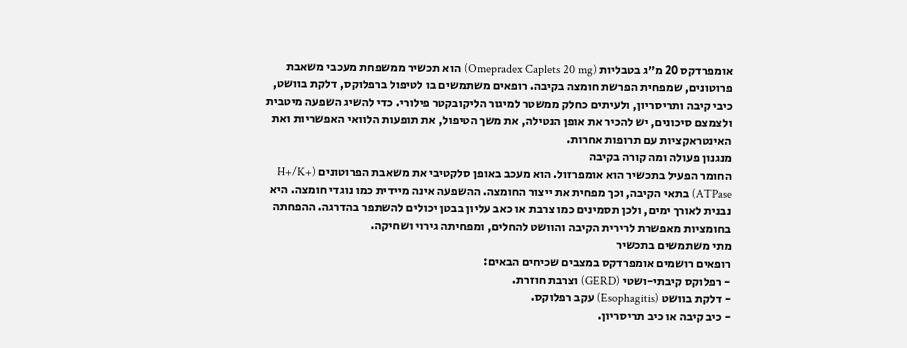אומפרדקס 20 מ״ג בטבליות (Omepradex Caplets 20 mg) הוא תכשיר ממשפחת מעכבי משאבת פרוטונים, שמפחית הפרשת חומצה בקיבה. רופאים משתמשים בו לטיפול ברפלוקס, דלקת בוושט, כיבי קיבה ותריסריון, ולעיתים כחלק ממשטר למיגור הליקובקטר פילורי. כדי להשיג השפעה מיטבית ולצמצם סיכונים, יש להכיר את אופן הנטילה, את משך הטיפול, את תופעות הלוואי האפשריות ואת האינטראקציות עם תרופות אחרות.
מנגנון פעולה ומה קורה בקיבה
החומר הפעיל בתכשיר הוא אומפרזול. הוא מעכב באופן סלקטיבי את משאבת הפרוטונים (H+/K+ ATPase) בתאי הקיבה, וכך מפחית את ייצור החומצה. ההשפעה אינה מיידית כמו נוגדי חומצה. היא נבנית לאורך ימים, ולכן תסמינים כמו צרבת או כאב עליון בבטן יכולים להשתפר בהדרגה. ההפחתה בחומציות מאפשרת לרירית הקיבה והוושט להחלים, ומפחיתה גירוי ושחיקה.
מתי משתמשים בתכשיר
רופאים רושמים אומפרדקס במצבים שכיחים הבאים:
- רפלוקס קיבתי-ושטי (GERD) וצרבת חוזרת.
- דלקת בוושט (Esophagitis) עקב רפלוקס.
- כיב קיבה או כיב תריסריון.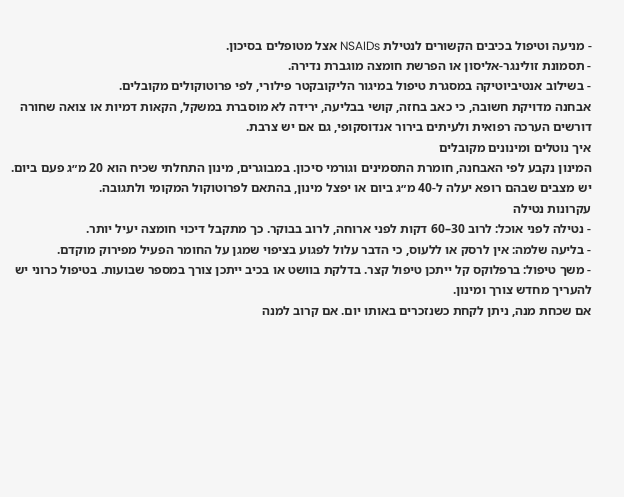- מניעה וטיפול בכיבים הקשורים לנטילת NSAIDs אצל מטופלים בסיכון.
- תסמונת זולינגר-אליסון או הפרשת חומצה מוגברת נדירה.
- בשילוב אנטיביוטיקה במסגרת טיפול במיגור הליקובקטר פילורי, לפי פרוטוקולים מקובלים.
אבחנה מדויקת חשובה, כי כאב בחזה, קושי בבליעה, ירידה לא מוסברת במשקל, הקאות דמיות או צואה שחורה דורשים הערכה רפואית ולעיתים בירור אנדוסקופי, גם אם יש צרבת.
איך נוטלים ומינונים מקובלים
המינון נקבע לפי האבחנה, חומרת התסמינים וגורמי סיכון. במבוגרים, מינון התחלתי שכיח הוא 20 מ״ג פעם ביום. יש מצבים שבהם רופא יעלה ל-40 מ״ג ביום או יפצל מינון, בהתאם לפרוטוקול המקומי ולתגובה.
עקרונות נטילה
- נטילה לפני אוכל: לרוב 30–60 דקות לפני ארוחה, לרוב בבוקר. כך מתקבל דיכוי חומצה יעיל יותר.
- בליעה שלמה: אין לרסק או ללעוס, כי הדבר עלול לפגוע בציפוי שמגן על החומר הפעיל מפירוק מוקדם.
- משך טיפול: ברפלוקס קל ייתכן טיפול קצר. בדלקת בוושט או בכיב ייתכן צורך במספר שבועות. בטיפול כרוני יש להעריך מחדש צורך ומינון.
אם שכחת מנה, ניתן לקחת כשנזכרים באותו יום. אם קרוב למנה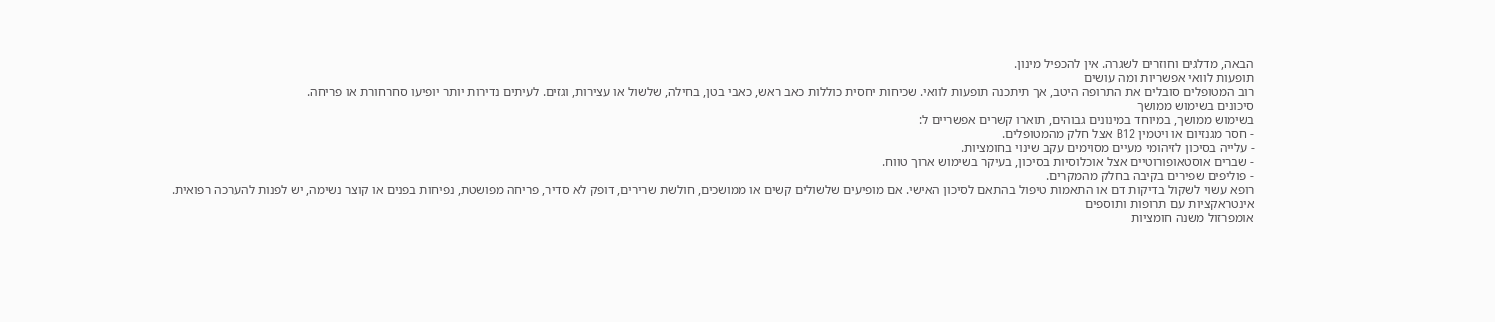הבאה, מדלגים וחוזרים לשגרה. אין להכפיל מינון.
תופעות לוואי אפשריות ומה עושים
רוב המטופלים סובלים את התרופה היטב, אך תיתכנה תופעות לוואי. שכיחות יחסית כוללות כאב ראש, כאבי בטן, בחילה, שלשול או עצירות, וגזים. לעיתים נדירות יותר יופיעו סחרחורת או פריחה.
סיכונים בשימוש ממושך
בשימוש ממושך, במיוחד במינונים גבוהים, תוארו קשרים אפשריים ל:
- חסר מגנזיום או ויטמין B12 אצל חלק מהמטופלים.
- עלייה בסיכון לזיהומי מעיים מסוימים עקב שינוי בחומציות.
- שברים אוסטאופורוטיים אצל אוכלוסיות בסיכון, בעיקר בשימוש ארוך טווח.
- פוליפים שפירים בקיבה בחלק מהמקרים.
רופא עשוי לשקול בדיקות דם או התאמות טיפול בהתאם לסיכון האישי. אם מופיעים שלשולים קשים או ממושכים, חולשת שרירים, דופק לא סדיר, פריחה מפושטת, נפיחות בפנים או קוצר נשימה, יש לפנות להערכה רפואית.
אינטראקציות עם תרופות ותוספים
אומפרזול משנה חומציות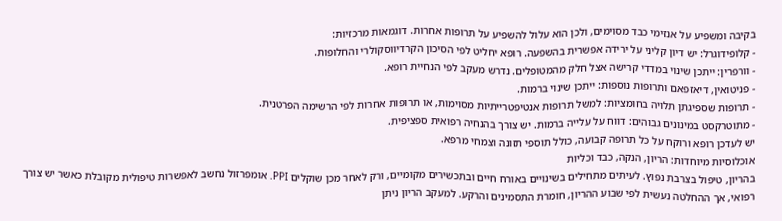בקיבה ומשפיע על אנזימי כבד מסוימים, ולכן הוא עלול להשפיע על תרופות אחרות. דוגמאות מרכזיות:
- קלופידוגרל: יש דיון קליני על ירידה אפשרית בהשפעה. רופא יחליט לפי הסיכון הקרדיווסקולרי והחלופות.
- וורפרין: ייתכן שינוי במדדי קרישה אצל חלק מהמטופלים. נדרש מעקב לפי הנחיית רופא.
- פניטואין, דיאזפאם ותרופות נוספות: ייתכן שינוי ברמות.
- תרופות שספיגתן תלויה בחומציות: למשל תרופות אנטיפטרייתיות מסוימות, או תרופות אחרות לפי הרשימה הפרטנית.
- מתוטרקסט במינונים גבוהים: דווח על עלייה ברמות. יש צורך בהנחיה רפואית ספציפית.
יש לעדכן רופא ורוקח על כל תרופה קבועה, כולל תוספי תזונה וצמחי מרפא.
אוכלוסיות מיוחדות: הריון, הנקה, כבד וכליות
בהריון, טיפול בצרבת נפוץ. לעיתים מתחילים בשינויים באורח חיים ובתכשירים מקומיים, ורק לאחר מכן שוקלים PPI. אומפרזול נחשב לאפשרות טיפולית מקובלת כאשר יש צורך רפואי, אך ההחלטה נעשית לפי שבוע ההריון, חומרת התסמינים והרקע. למעקב הריון ניתן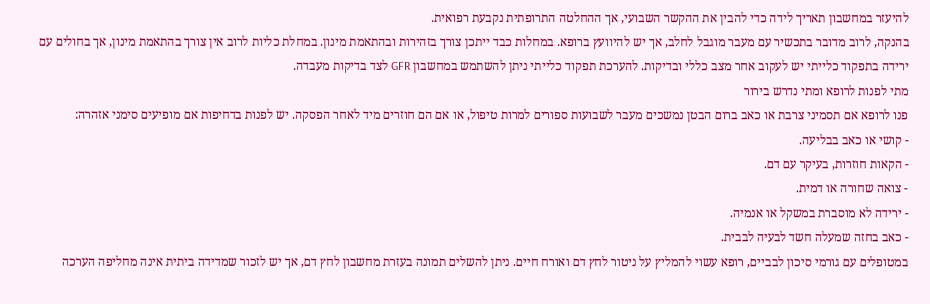להיעזר במחשבון תאריך לידה כדי להבין את ההקשר השבועי, אך ההחלטה התרופתית נקבעת רפואית.
בהנקה, לרוב מדובר בתכשיר עם מעבר מוגבל לחלב, אך יש להיוועץ ברופא. במחלות כבד ייתכן צורך בזהירות ובהתאמת מינון. במחלת כליות לרוב אין צורך בהתאמת מינון, אך בחולים עם ירידה בתפקוד כלייתי יש לעקוב אחר מצב כללי ובדיקות. להערכת תפקוד כלייתי ניתן להשתמש במחשבון GFR לצד בדיקות מעבדה.
מתי לפנות לרופא ומתי נדרש בירור
פנו לרופא אם תסמיני צרבת או כאב ברום הבטן נמשכים מעבר לשבועות ספורים למרות טיפול, או אם הם חוזרים מיד לאחר הפסקה. יש לפנות בדחיפות אם מופיעים סימני אזהרה:
- קושי או כאב בבליעה.
- הקאות חוזרות, בעיקר עם דם.
- צואה שחורה או דמית.
- ירידה לא מוסברת במשקל או אנמיה.
- כאב בחזה שמעלה חשד לבעיה לבבית.
במטופלים עם גורמי סיכון לבביים, רופא עשוי להמליץ על ניטור לחץ דם ואורח חיים. ניתן להשלים תמונה בעזרת מחשבון לחץ דם, אך יש לזכור שמדידה ביתית אינה מחליפה הערכה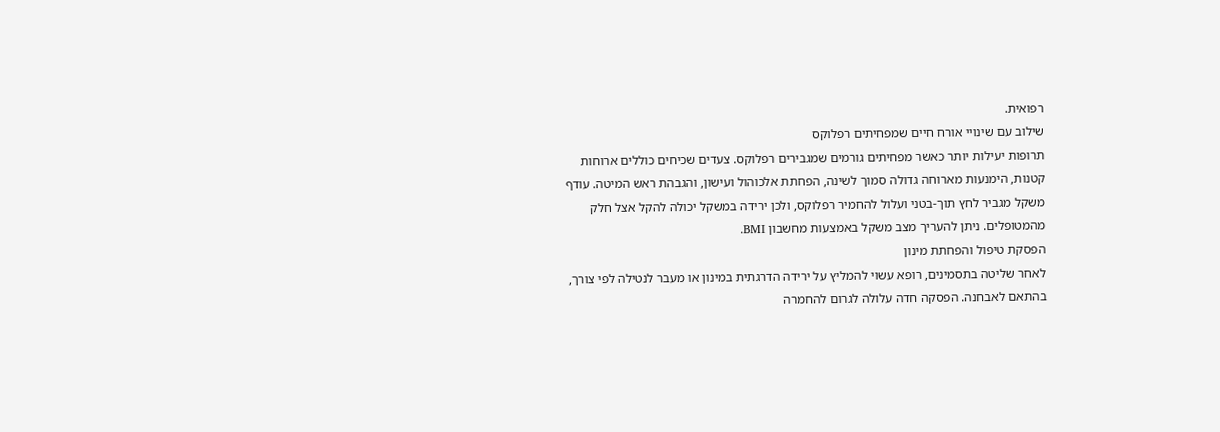רפואית.
שילוב עם שינויי אורח חיים שמפחיתים רפלוקס
תרופות יעילות יותר כאשר מפחיתים גורמים שמגבירים רפלוקס. צעדים שכיחים כוללים ארוחות קטנות, הימנעות מארוחה גדולה סמוך לשינה, הפחתת אלכוהול ועישון, והגבהת ראש המיטה. עודף משקל מגביר לחץ תוך-בטני ועלול להחמיר רפלוקס, ולכן ירידה במשקל יכולה להקל אצל חלק מהמטופלים. ניתן להעריך מצב משקל באמצעות מחשבון BMI.
הפסקת טיפול והפחתת מינון
לאחר שליטה בתסמינים, רופא עשוי להמליץ על ירידה הדרגתית במינון או מעבר לנטילה לפי צורך, בהתאם לאבחנה. הפסקה חדה עלולה לגרום להחמרה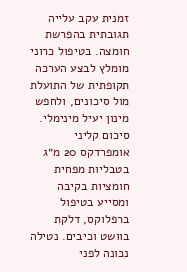זמנית עקב עלייה תגובתית בהפרשת חומצה. בטיפול כרוני מומלץ לבצע הערכה תקופתית של התועלת מול סיכונים, ולחפש מינון יעיל מינימלי.
סיכום קליני
אומפרדקס 20 מ״ג בטבליות מפחית חומציות בקיבה ומסייע בטיפול ברפלוקס, דלקת בוושט וכיבים. נטילה נכונה לפני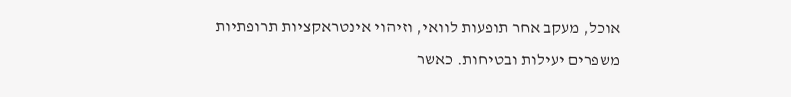אוכל, מעקב אחר תופעות לוואי, וזיהוי אינטראקציות תרופתיות משפרים יעילות ובטיחות. כאשר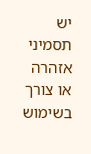יש תסמיני אזהרה או צורך בשימוש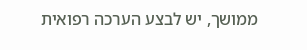ממושך, יש לבצע הערכה רפואית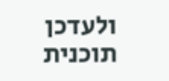ולעדכן תוכנית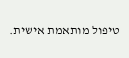טיפול מותאמת אישית.